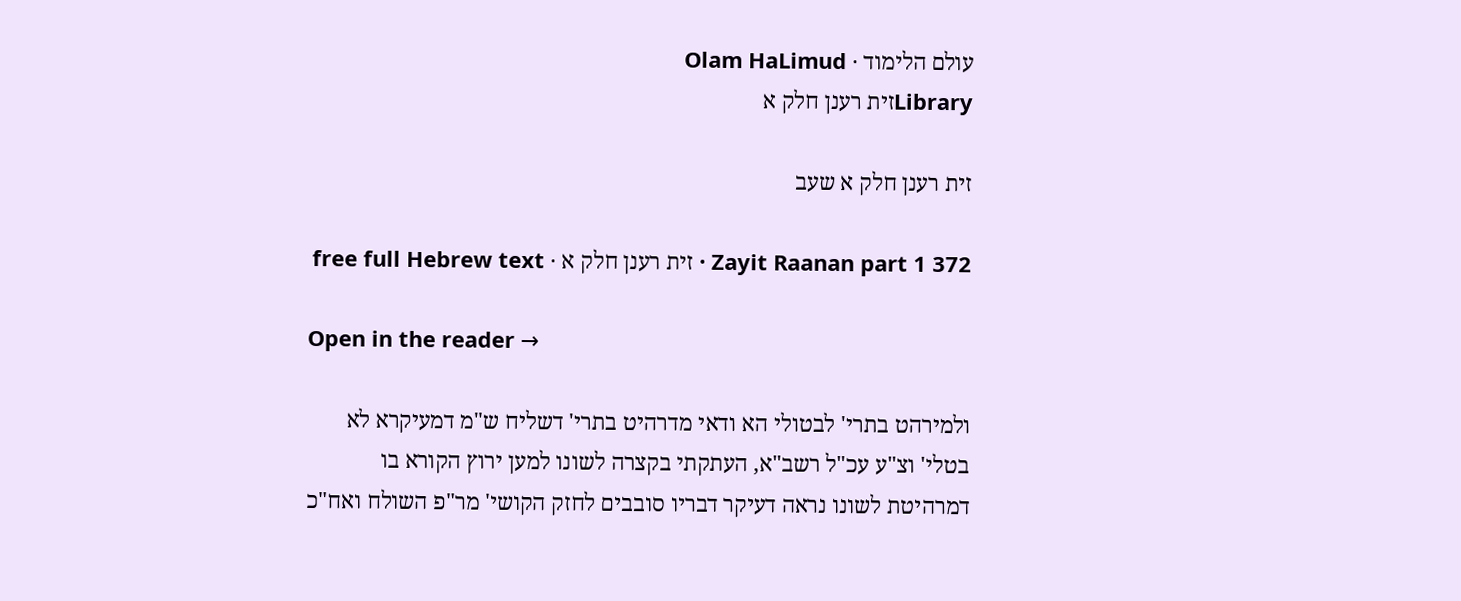עולם הלימוד · Olam HaLimud
Libraryזית רענן חלק א

זית רענן חלק א שעב

Zayit Raanan part 1 372 · זית רענן חלק א · free full Hebrew text

Open in the reader →

ולמירהט בתרי' לבטולי הא ודאי מדרהיט בתרי' דשליח ש"מ דמעיקרא לא בטלי' וצ"ע עכ"ל רשב"א, העתקתי בקצרה לשונו למען ירוץ הקורא בו דמרהיטת לשונו נראה דעיקר דבריו סובבים לחזק הקושי' מר"פ השולח ואח"כ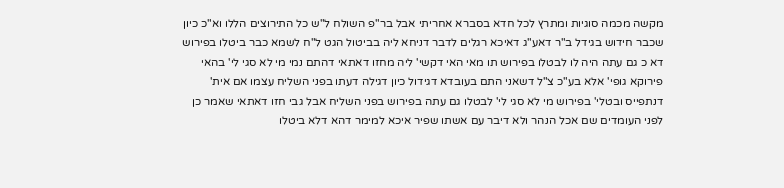מקשה מכמה סוגיות ומתרץ לכל חדא בסברא אחריתי אבל בר"פ השולח ל"ש כל התירוצים הללו וא"כ כיון שכבר חידוש בגידל ב"ר דאע"ג דאיכא רגלים לדבר דניחא ליה בביטול הגט ל"ח לשמא כבר ביטלו בפירוש דא כ גם עתה היה לו לבטלו בפירוש תו מאי האי דקשי' ליה מחזו דאתאי דהתם נמי מי לא סגי לי' בהאי פירוקא גופי' אלא בע"כ צ"ל דשאני התם בעובדא דגידול כיון דגילה דעתו בפני השליח עצמו אם אית' דנתפייס ובטלי' בפירוש מי לא סגי לי' לבטלו גם עתה בפירוש בפני השליח אבל גבי חזו דאתאי שאמר כן לפני העומדים שם אכל הנהר ולא דיבר עם אשתו שפיר איכא למימר דהא דלא ביטלו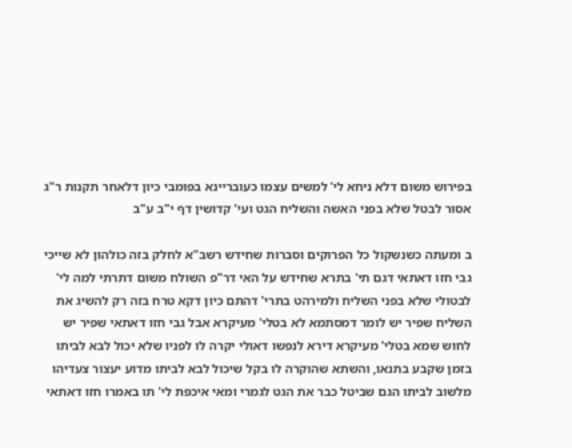בפירוש משום דלא ניחא לי' למשים עצמו כעובריינא בפומבי כיון דלאחר תקנות ר"ג אסור לבטל שלא בפני האשה והשליח הגט ועי' קדושין דף י"ב ע"ב

ב ומעתה כשנשקול כל הפרוקים וסברות שחידש רשב"א לחלק בזה כולהון לא שייכי גבי חזו דאתאי דגם תי' בתרא שחידש על האי דר"פ השולח משום דתרתי למה לי' לבטולי שלא בפני השליח ולמירהט בתרי' דהתם כיון דקא טרח בזה רק להשיג את השליח שפיר יש לומר דמסתמא לא בטלי' מעיקרא אבל גבי חזו דאתאי שפיר יש לחוש שמא בטלי' מעיקרא דירא לנפשו דאולי יקרה לו לפניו שלא יכול לבא לביתו בזמן שקבע בתנאו, והשתא שהוקרה לו בקל שיכול לבא לביתו מדוע יעצור צעדיהו מלשוב לביתו הגם שביטל כבר את הגט לגמרי ומאי איכפת לי' תו באמרו חזו דאתאי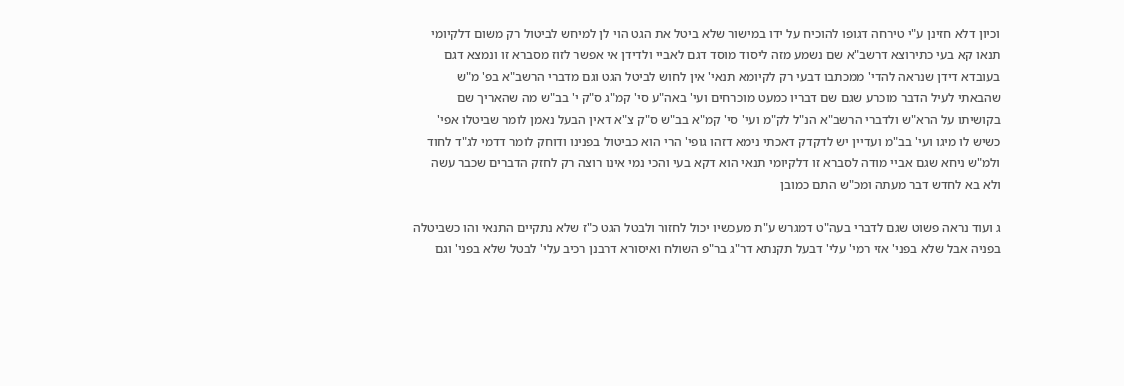וכיון דלא חזינן ע"י טירחה דגופו להוכיח על ידו במישור שלא ביטל את הגט הוי לן למיחש לביטול רק משום דלקיומי תנאו קא בעי כתירוצא דרשב"א שם נשמע מזה ליסוד מוסד דגם לאביי ולדידן אי אפשר לזוז מסברא זו ונמצא דגם בעובדא דידן שנראה להדי' ממכתבו דבעי רק לקיומא תנאי' אין לחוש לביטל הגט וגם מדברי הרשב"א בפ' מ"ש שהבאתי לעיל הדבר מוכרע שגם שם דבריו כמעט מוכרחים ועי' באה"ע סי' קמ"ג ס"ק י' בב"ש מה שהאריך שם בקושיתו על הרא"ש ולדברי הרשב"א הנ"ל לק"מ ועי' סי' קמ"א בב"ש ס"ק צ"א דאין הבעל נאמן לומר שביטלו אפי' כשיש לו מיגו ועי' בב"מ ועדיין יש לדקדק דאכתי נימא דזהו גופי' הרי הוא כביטול בפנינו ודוחק לומר דדמי לג"ד לחוד ולמ"ש ניחא שגם אביי מודה לסברא זו דלקיומי תנאי הוא דקא בעי והכי נמי אינו רוצה רק לחזק הדברים שכבר עשה ולא בא לחדש דבר מעתה ומכ"ש התם כמובן

ג ועוד נראה פשוט שגם לדברי בעה"ט דמגרש ע"ת מעכשיו יכול לחזור ולבטל הגט כ"ז שלא נתקיים התנאי והו כשביטלה בפניה אבל שלא בפני' אזי רמי' עלי' דבעל תקנתא דר"ג בר"פ השולח ואיסורא דרבנן רכיב עלי' לבטל שלא בפני' וגם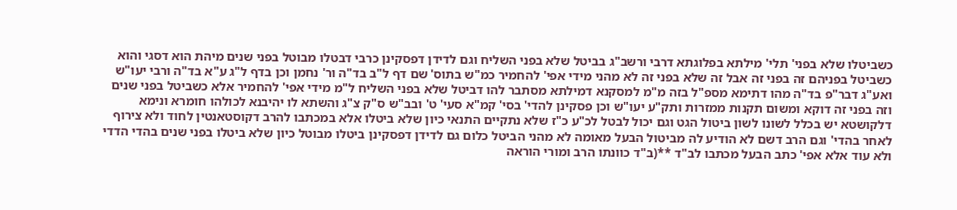כשביטלו שלא בפני' תלי' מילתא בפלוגתא דרבי ורשב"ג בביטל שלא בפני השליח וגם לדידן דפסקינן כרבי דבטלו מבוטל בפני שנים מיהת הוא דסגי והוא כשביטל בפניהם זה בפני זה אבל זה שלא בפני זה לא מהני מידי אפי' להחמיר כמ"ש בתוס' שם דף ל"ב בד"ה ור' נחמן וכן בדף ל"ג ע"א בד"ה ורבי יעו"ש ואע"ג דבר"פ בד"ה מהו דתימא מספ"ל בזה מ"מ למסקנא דמילתא מסתבר להו דביטל שלא בפני השליח ל"מ מידי אפי' להחמיר אלא כשביטל בפני שנים וזה בפני זה דוקא ומשום תקנות ממזרות ותק"ע יעו"ש וכן פסקינן להדי' בסי' קמ"א סעי' ט' ובב"ש ס"ק צ"ג והשתא לו יהיבנא לכולהו חומרא ונימא דלקושטא יש בכלל לשונו לשון ביטול הגט וגם יכול לבטל לכ"ע כ"ז שלא נתקיים התנאי כיון שלא ביטלו אלא במכתבו להרב דקוסטאנטין לחוד ולא צירוף לאחר בהדי' וגם הרב דשם לא הודיע לה מביטול הבעל מאומה לא מהני הביטל כלום גם לדידן דפסקינן ביטלו מבוטל כיון שלא ביטלו בפני שנים בהדי הדדי ולא עוד אלא אפי' כתב הבעל מכתבו לב"ד **(ב"ד כוונתו הרב ומורי הוראה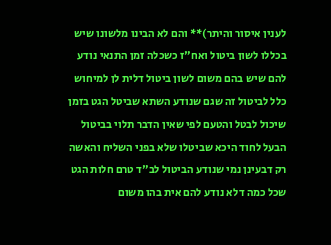לענין איסור והיתר)** והם לא הבינו מלשונו שיש בכללו לשון ביטול ואח"ז כשכלה זמן התנאי נודע להם שיש בהם משום לשון ביטול דלית לן למיחוש כלל לביטול זה שגם שנודע השתא שביטל הגט בזמן שיכול לבטל והטעם לפי שאין הדבר תלוי בביטול הבעל לחוד היכא שביטלו שלא בפני השליח והאשה רק דבעינן נמי שנודע הביטול לב"ד טרם חלות הגט שכל כמה דלא נודע להם אית בהו משום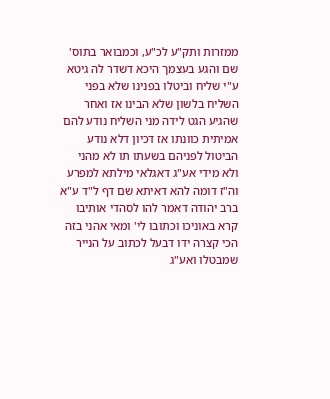ממזרות ותק"ע לכ"ע, וכמבואר בתוס' שם והגע בעצמך היכא דשדר לה גיטא ע"י שליח וביטלו בפנינו שלא בפני השליח בלשון שלא הבינו אז ואחר שהגיע הגט לידה מני השליח נודע להם אמיתית כוונתו אז דכיון דלא נודע הביטול לפניהם בשעתו תו לא מהני ולא מידי אע"ג דאגלאי מילתא למפרע וה"ז דומה להא דאיתא שם דף ל"ד ע"א ברב יהודה דאמר להו לסהדי אותיבו קרא באוניכו וכתובו לי' ומאי אהני בזה הכי קצרה ידו דבעל לכתוב על הנייר שמבטלו ואע"ג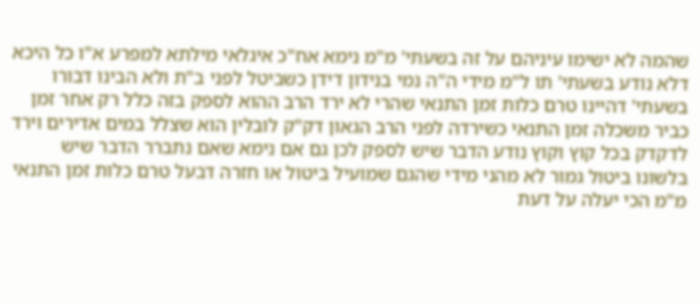שהמה לא ישימו עיניהם על זה בשעתי' מ"מ נימא אח"כ איגלאי מילתא למפרע א"ו כל היכא דלא נודע בשעתי' תו ל"מ מידי ה"ה נמי בנידון דידן כשביטל לפני ב"ת ולא הבינו דבורו בשעתי' דהיינו טרם כלות זמן התנאי שהרי לא ירד הרב ההוא לספק בזה כלל רק אחר זמן כביר משכלה זמן התנאי כשירדה לפני הרב הגאון דק"ק לובלין הוא שצלל במים אדירים וירד לדקדק בכל קוץ וקוץ נודע הדבר שיש לספק לכן גם אם נימא שאם נתברר הדבר שיש בלשונו ביטול גמור לא מהני מידי שהגם שמועיל ביטול או חזרה דבעל טרם כלות זמן התנאי מ"מ הכי יעלה על דעת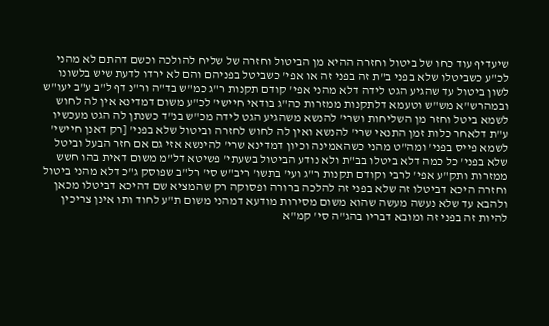שיעדיף עוד כחו של ביטול וחזרה ההיא מן הביטול וחזרה של שליח להולכה וכשם דהתם לא מהני לכ"ע כשביטלו שלא בפני ב"ת זה בפני זה או אפי' כשביטל בפניהם והם לא ירדו לדעת שיש בלשונו לשון ביטול עד שהגיע הגט לידה דלא מהני אפי' קודם תקנות ר"ג כמ"ש בד"ה ור"נ דף ל"ב ע"ב יעו"ש ובמהרש"א מש"ש וטעמא דלתקנות ממזרות כה"ג בודאי חיישי' לכ"ע משום דמדינא אין לה לחוש לשמא ביטל וחזר מן השליחות ושרי' להנשא משהגיע הגט לידה מכ"ש בנ"ד כשנתן לה הגט מעכשיו ע"ת דלאחר כלות זמן התנאי שרי' להנשא ואין לה לחוש לחזרה וביטול שלא בפני' [רק דאנן חיישי' לשמא פייס בפני' ומה"ט מהני כשהאמינה וכיון דמדינא שרי' להינשא אזי גם אם חזר הבעל וביטל שלא בפני' כל כמה דלא ביטלו בב"ת ולא נודע הביטול בשעתי' פשיטא דל"מ משום דאית בהו חשש ממזרות ותק"ע אפי' לרבי וקודם תקנות ר"ג ועי' בתשו' ריב"ש סי' רל"ב שפוסק ג"כ דלא מהני ביטול וחזרה היכא דביטלו זה שלא בפני זה להלכה ברורה ופסוקה רק שהמציא שם דהיכא דביטלו מכאן ולהבא עד שלא נעשה מעשה שהוא משום מסירות מודעא דמהני משום ת"ע לחוד ותו אינן צריכין להיות זה בפני זה ומובא דבריו בהג"ה סי' קמ"א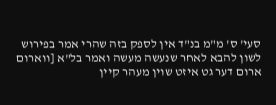סעי' ס' מ"מ בנ"ד אין לספק בזה שהרי אמר בפירוש לשון להבא לאחר שנעשה מעשה ואמר בל"א [ווארום ארום דער גט איזט שוין מעהר קיין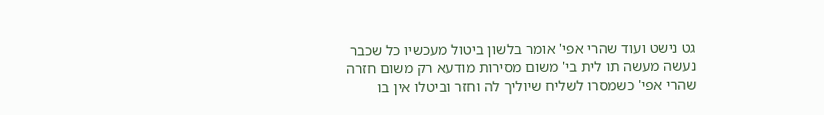גט נישט ועוד שהרי אפי' אומר בלשון ביטול מעכשיו כל שכבר נעשה מעשה תו לית בי' משום מסירות מודעא רק משום חזרה שהרי אפי' כשמסרו לשליח שיוליך לה וחזר וביטלו אין בו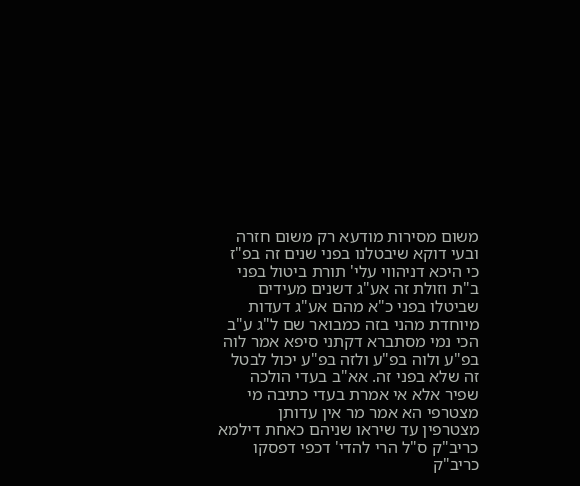משום מסירות מודעא רק משום חזרה ובעי דוקא שיבטלנו בפני שנים זה בפ"ז כי היכא דניהווי עלי' תורת ביטול בפני ב"ת וזולת זה אע"ג דשנים מעידים שביטלו בפני כ"א מהם אע"ג דעדות מיוחדת מהני בזה כמבואר שם ל"ג ע"ב הכי נמי מסתברא דקתני סיפא אמר לוה בפ"ע ולוה בפ"ע ולזה בפ"ע יכול לבטל זה שלא בפני זה. אא"ב בעדי הולכה שפיר אלא אי אמרת בעדי כתיבה מי מצטרפי הא אמר מר אין עדותן מצטרפין עד שיראו שניהם כאחת דילמא כריב"ק ס"ל הרי להדי' דכפי דפסקו כריב"ק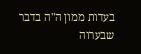בעדות ממון ה"ה בדבר שבערוה